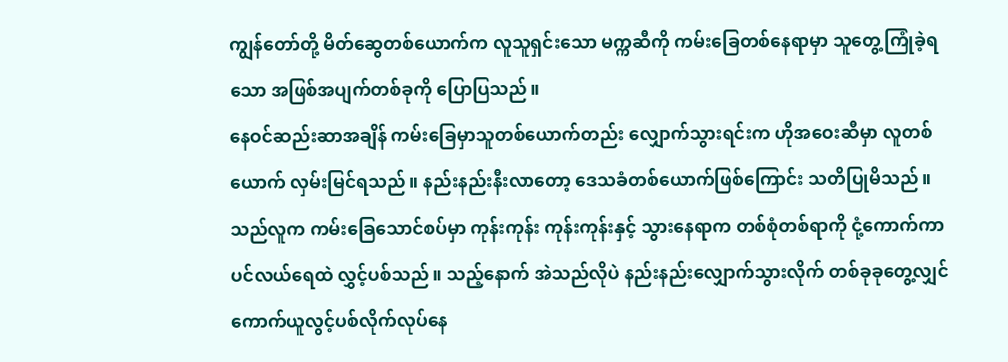ကျွန်တော်တို့ မိတ်ဆွေတစ်ယောက်က လူသူရှင်းသော မက္ကဆီကို ကမ်းခြေတစ်နေရာမှာ သူတွေ့ကြုံခဲ့ရသော အဖြစ်အပျက်တစ်ခုကို ပြောပြသည်။
နေဝင်ဆည်းဆာအချိန် ကမ်းခြေမှာသူတစ်ယောက်တည်း လျှောက်သွားရင်းက ဟိုအဝေးဆီမှာ လူတစ်ယောက် လှမ်းမြင်ရသည်။ နည်းနည်းနီးလာတော့ ဒေသခံတစ်ယောက်ဖြစ်ကြောင်း သတိပြုမိသည်။ သည်လူက ကမ်းခြေသောင်စပ်မှာ ကုန်းကုန်း ကုန်းကုန်းနှင့် သွားနေရာက တစ်စုံတစ်ရာကို ငုံ့ကောက်ကာ ပင်လယ်ရေထဲ လွှင့်ပစ်သည်။ သည့်နောက် အဲသည်လိုပဲ နည်းနည်းလျှောက်သွားလိုက် တစ်ခုခုတွေ့လျှင် ကောက်ယူလွင့်ပစ်လိုက်လုပ်နေ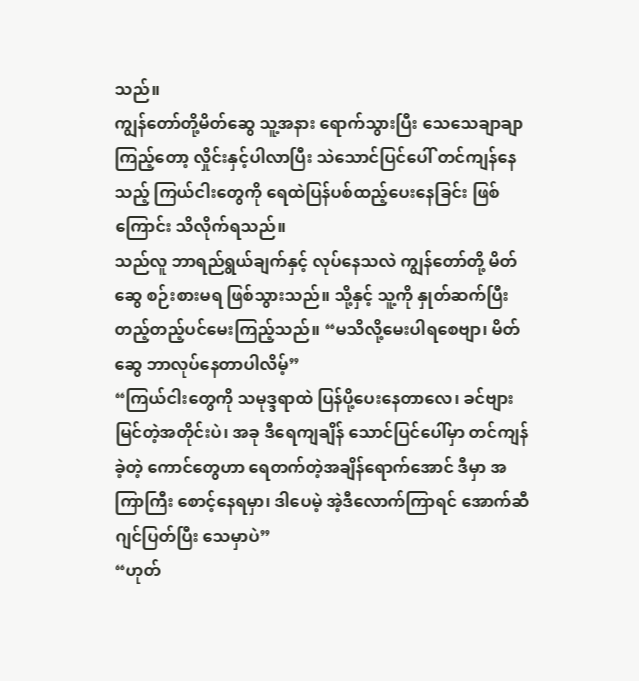သည်။
ကျွန်တော်တို့မိတ်ဆွေ သူ့အနား ရောက်သွားပြီး သေသေချာချာ ကြည့်တော့ လှိုင်းနှင့်ပါလာပြီး သဲသောင်ပြင်ပေါ် တင်ကျန်နေသည့် ကြယ်ငါးတွေကို ရေထဲပြန်ပစ်ထည့်ပေးနေခြင်း ဖြစ်ကြောင်း သိလိုက်ရသည်။
သည်လူ ဘာရည်ရွယ်ချက်နှင့် လုပ်နေသလဲ ကျွန်တော်တို့ မိတ်ဆွေ စဉ်းစားမရ ဖြစ်သွားသည်။ သို့နှင့် သူ့ကို နှုတ်ဆက်ပြီး တည့်တည့်ပင်မေးကြည့်သည်။ “မသိလို့မေးပါရစေဗျာ၊ မိတ်ဆွေ ဘာလုပ်နေတာပါလိမ့်”
“ကြယ်ငါးတွေကို သမုဒ္ဒရာထဲ ပြန်ပို့ပေးနေတာလေ၊ ခင်ဗျား မြင်တဲ့အတိုင်းပဲ၊ အခု ဒီရေကျချိန် သောင်ပြင်ပေါ်မှာ တင်ကျန်ခဲ့တဲ့ ကောင်တွေဟာ ရေတက်တဲ့အချိန်ရောက်အောင် ဒီမှာ အကြာကြီး စောင့်နေရမှာ၊ ဒါပေမဲ့ အဲ့ဒီလောက်ကြာရင် အောက်ဆီဂျင်ပြတ်ပြီး သေမှာပဲ”
“ဟုတ်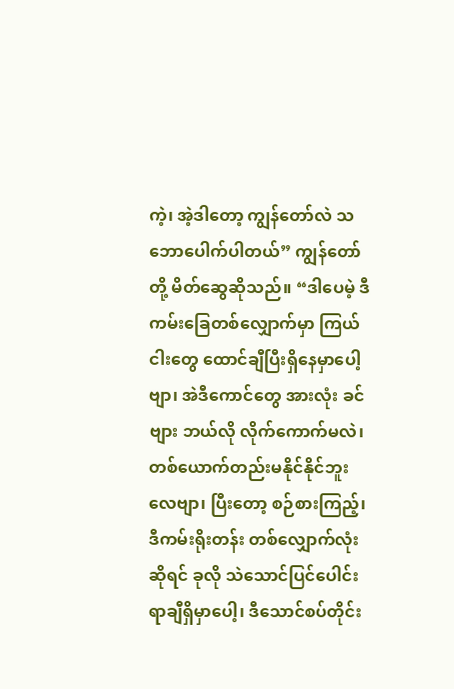ကဲ့၊ အဲ့ဒါတော့ ကျွန်တော်လဲ သဘောပေါက်ပါတယ်” ကျွန်တော်တို့ မိတ်ဆွေဆိုသည်။ “ဒါပေမဲ့ ဒီကမ်းခြေတစ်လျှောက်မှာ ကြယ်ငါးတွေ ထောင်ချီပြီးရှိနေမှာပေါ့ဗျာ၊ အဲဒီကောင်တွေ အားလုံး ခင်ဗျား ဘယ်လို လိုက်ကောက်မလဲ၊ တစ်ယောက်တည်းမနိုင်နိုင်ဘူးလေဗျာ၊ ပြီးတော့ စဉ်စားကြည့်၊ ဒီကမ်းရိုးတန်း တစ်လျှောက်လုံးဆိုရင် ခုလို သဲသောင်ပြင်ပေါင်း ရာချီရှိမှာပေါ့၊ ဒီသောင်စပ်တိုင်း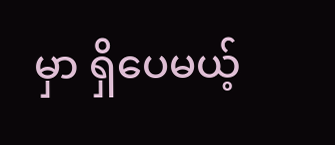မှာ ရှိပေမယ့်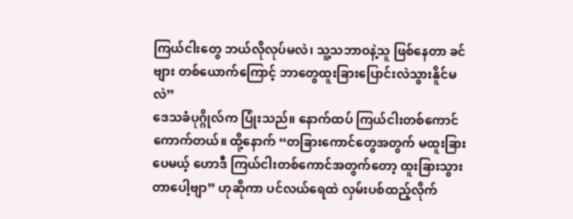ကြယ်ငါးတွေ ဘယ်လိုလုပ်မလဲ၊ သူ့သဘာဝနဲ့သူ ဖြစ်နေတာ ခင်ဗျား တစ်ယောက်ကြောင့် ဘာတွေထူးခြားပြောင်းလဲသွားနိူင်မလဲ”
ဒေသခံပုဂ္ဂိုလ်က ပြုံးသည်။ နောက်ထပ် ကြယ်ငါးတစ်ကောင် ကောက်တယ်။ ထို့နောက် “တခြားကောင်တွေအတွက် မထူးခြားပေမယ့် ဟောဒီ ကြယ်ငါးတစ်ကောင်အတွက်တော့ ထူးခြားသွားတာပေါ့ဗျာ” ဟုဆိုကာ ပင်လယ်ရေထဲ လှမ်းပစ်ထည့်လိုက်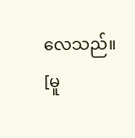လေသည်။
[မူ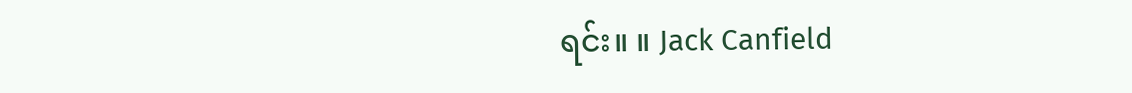ရင်း။ ။ Jack Canfield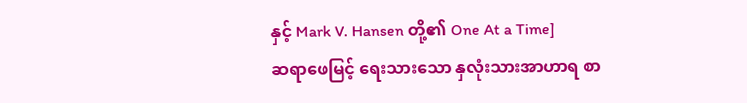နှင့် Mark V. Hansen တို့၏ One At a Time]
ဆရာဖေမြင့် ရေးသားသော နှလုံးသားအာဟာရ စာ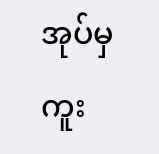အုပ်မှ ကူး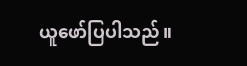ယူဖော်ပြပါသည်။